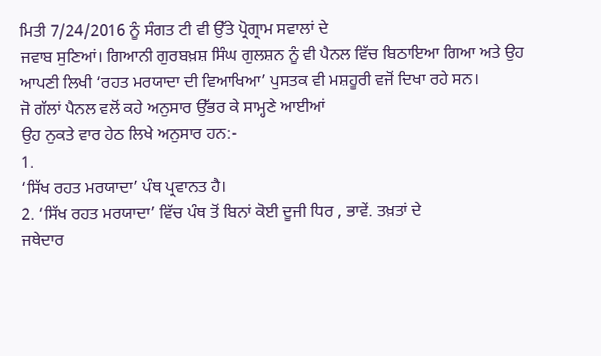ਮਿਤੀ 7/24/2016 ਨੂੰ ਸੰਗਤ ਟੀ ਵੀ ਉੱਤੇ ਪ੍ਰੋਗ੍ਰਾਮ ਸਵਾਲਾਂ ਦੇ
ਜਵਾਬ ਸੁਣਿਆਂ। ਗਿਆਨੀ ਗੁਰਬਖ਼ਸ਼ ਸਿੰਘ ਗੁਲਸ਼ਨ ਨੂੰ ਵੀ ਪੈਨਲ ਵਿੱਚ ਬਿਠਾਇਆ ਗਿਆ ਅਤੇ ਉਹ
ਆਪਣੀ ਲਿਖੀ ‘ਰਹਤ ਮਰਯਾਦਾ ਦੀ ਵਿਆਖਿਆ’ ਪੁਸਤਕ ਵੀ ਮਸ਼ਹੂਰੀ ਵਜੋਂ ਦਿਖਾ ਰਹੇ ਸਨ।
ਜੋ ਗੱਲਾਂ ਪੈਨਲ ਵਲੋਂ ਕਹੇ ਅਨੁਸਾਰ ਉੱਭਰ ਕੇ ਸਾਮ੍ਹਣੇ ਆਈਆਂ
ਉਹ ਨੁਕਤੇ ਵਾਰ ਹੇਠ ਲਿਖੇ ਅਨੁਸਾਰ ਹਨ:-
1.
‘ਸਿੱਖ ਰਹਤ ਮਰਯਾਦਾ’ ਪੰਥ ਪ੍ਰਵਾਨਤ ਹੈ।
2. ‘ਸਿੱਖ ਰਹਤ ਮਰਯਾਦਾ’ ਵਿੱਚ ਪੰਥ ਤੋਂ ਬਿਨਾਂ ਕੋਈ ਦੂਜੀ ਧਿਰ , ਭਾਵੇਂ. ਤਖ਼ਤਾਂ ਦੇ
ਜਥੇਦਾਰ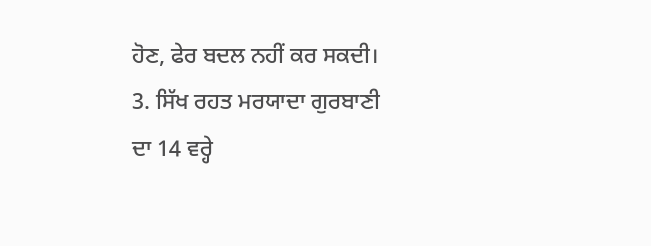ਹੋਣ, ਫੇਰ ਬਦਲ ਨਹੀਂ ਕਰ ਸਕਦੀ।
3. ਸਿੱਖ ਰਹਤ ਮਰਯਾਦਾ ਗੁਰਬਾਣੀ ਦਾ 14 ਵਰ੍ਹੇ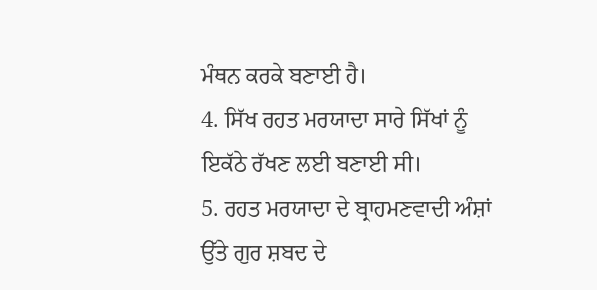ਮੰਥਨ ਕਰਕੇ ਬਣਾਈ ਹੈ।
4. ਸਿੱਖ ਰਹਤ ਮਰਯਾਦਾ ਸਾਰੇ ਸਿੱਖਾਂ ਨੂੰ ਇਕੱਠੇ ਰੱਖਣ ਲਈ ਬਣਾਈ ਸੀ।
5. ਰਹਤ ਮਰਯਾਦਾ ਦੇ ਬ੍ਰਾਹਮਣਵਾਦੀ ਅੰਸ਼ਾਂ ਉੱਤੇ ਗੁਰ ਸ਼ਬਦ ਦੇ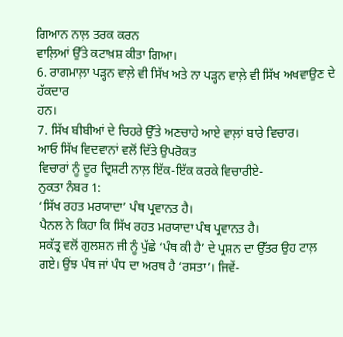ਗਿਆਨ ਨਾਲ਼ ਤਰਕ ਕਰਨ
ਵਾਲ਼ਿਆਂ ਉੱਤੇ ਕਟਾਖ਼ਸ਼ ਕੀਤਾ ਗਿਆ।
6. ਰਾਗਮਾਲ਼ਾ ਪੜ੍ਹਨ ਵਾਲ਼ੇ ਵੀ ਸਿੱਖ ਅਤੇ ਨਾ ਪੜ੍ਹਨ ਵਾਲ਼ੇ ਵੀ ਸਿੱਖ ਅਖਵਾਉਣ ਦੇ ਹੱਕਦਾਰ
ਹਨ।
7. ਸਿੱਖ ਬੀਬੀਆਂ ਦੇ ਚਿਹਰੇ ਉੱਤੇ ਅਣਚਾਹੇ ਆਏ ਵਾਲ਼ਾਂ ਬਾਰੇ ਵਿਚਾਰ।
ਆਓ ਸਿੱਖ ਵਿਦਵਾਨਾਂ ਵਲੋਂ ਦਿੱਤੇ ਉਪਰੋਕਤ
ਵਿਚਾਰਾਂ ਨੂੰ ਦੂਰ ਦ੍ਰਿਸ਼ਟੀ ਨਾਲ਼ ਇੱਕ-ਇੱਕ ਕਰਕੇ ਵਿਚਾਰੀਏ-
ਨੁਕਤਾ ਨੰਬਰ 1:
‘ਸਿੱਖ ਰਹਤ ਮਰਯਾਦਾ’ ਪੰਥ ਪ੍ਰਵਾਨਤ ਹੈ।
ਪੈਨਲ ਨੇ ਕਿਹਾ ਕਿ ਸਿੱਖ ਰਹਤ ਮਰਯਾਦਾ ਪੰਥ ਪ੍ਰਵਾਨਤ ਹੈ।
ਸਕੱਤ੍ਰ ਵਲੋਂ ਗੁਲਸ਼ਨ ਜੀ ਨੂੰ ਪੁੱਛੇ ‘ਪੰਥ ਕੀ ਹੈ’ ਦੇ ਪ੍ਰਸ਼ਨ ਦਾ ਉੱਤਰ ਉਹ ਟਾਲ਼
ਗਏ। ਉਂਝ ਪੰਥ ਜਾਂ ਪੰਧ ਦਾ ਅਰਥ ਹੈ ‘ਰਸਤਾ’। ਜਿਵੇਂ-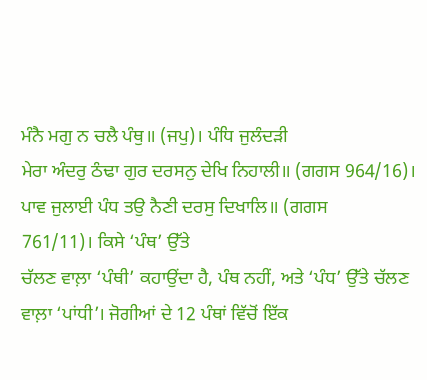ਮੰਨੈ ਮਗੁ ਨ ਚਲੈ ਪੰਥੁ॥ (ਜਪੁ)। ਪੰਧਿ ਜੁਲੰਦੜੀ
ਮੇਰਾ ਅੰਦਰੁ ਠੰਢਾ ਗੁਰ ਦਰਸਨੁ ਦੇਖਿ ਨਿਹਾਲੀ॥ (ਗਗਸ 964/16)।
ਪਾਵ ਜੁਲਾਈ ਪੰਧ ਤਉ ਨੈਣੀ ਦਰਸੁ ਦਿਖਾਲਿ॥ (ਗਗਸ
761/11)। ਕਿਸੇ ‘ਪੰਥ’ ਉੱਤੇ
ਚੱਲਣ ਵਾਲ਼ਾ ‘ਪੰਥੀ’ ਕਹਾਉਂਦਾ ਹੈ, ਪੰਥ ਨਹੀਂ, ਅਤੇ ‘ਪੰਧ’ ਉੱਤੇ ਚੱਲਣ
ਵਾਲ਼ਾ ‘ਪਾਂਧੀ’। ਜੋਗੀਆਂ ਦੇ 12 ਪੰਥਾਂ ਵਿੱਚੋਂ ਇੱਕ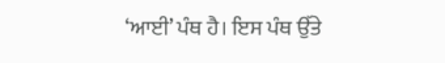‘ਆਈ’ ਪੰਥ ਹੈ। ਇਸ ਪੰਥ ਉੱਤੇ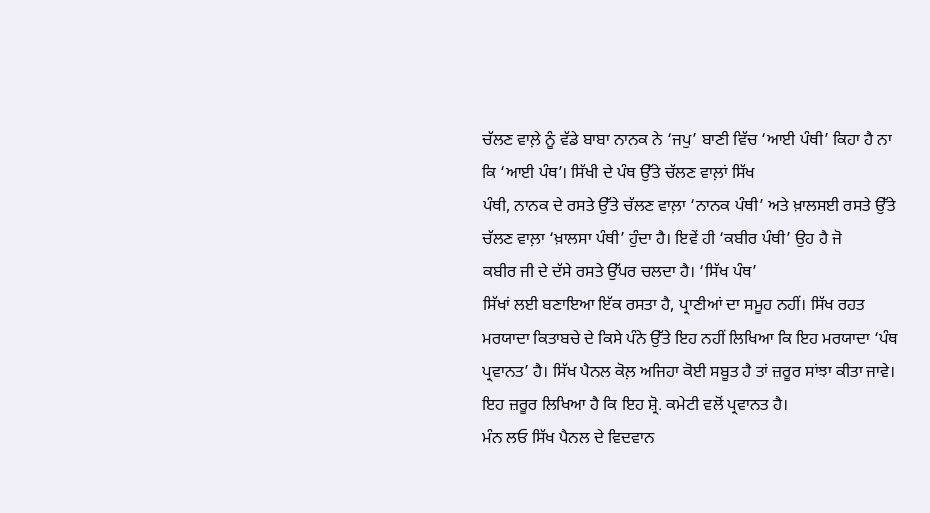ਚੱਲਣ ਵਾਲ਼ੇ ਨੂੰ ਵੱਡੇ ਬਾਬਾ ਨਾਨਕ ਨੇ ‘ਜਪੁ’ ਬਾਣੀ ਵਿੱਚ ‘ਆਈ ਪੰਥੀ’ ਕਿਹਾ ਹੈ ਨਾ
ਕਿ ‘ਆਈ ਪੰਥ’। ਸਿੱਖੀ ਦੇ ਪੰਥ ਉੱਤੇ ਚੱਲਣ ਵਾਲ਼ਾਂ ਸਿੱਖ
ਪੰਥੀ, ਨਾਨਕ ਦੇ ਰਸਤੇ ਉੱਤੇ ਚੱਲਣ ਵਾਲ਼ਾ ‘ਨਾਨਕ ਪੰਥੀ’ ਅਤੇ ਖ਼ਾਲਸਈ ਰਸਤੇ ਉੱਤੇ
ਚੱਲਣ ਵਾਲ਼ਾ ‘ਖ਼ਾਲਸਾ ਪੰਥੀ’ ਹੁੰਦਾ ਹੈ। ਇਵੇਂ ਹੀ ‘ਕਬੀਰ ਪੰਥੀ’ ਉਹ ਹੈ ਜੋ
ਕਬੀਰ ਜੀ ਦੇ ਦੱਸੇ ਰਸਤੇ ਉੱਪਰ ਚਲਦਾ ਹੈ। ‘ਸਿੱਖ ਪੰਥ’
ਸਿੱਖਾਂ ਲਈ ਬਣਾਇਆ ਇੱਕ ਰਸਤਾ ਹੈ, ਪ੍ਰਾਣੀਆਂ ਦਾ ਸਮੂਹ ਨਹੀਂ। ਸਿੱਖ ਰਹਤ
ਮਰਯਾਦਾ ਕਿਤਾਬਚੇ ਦੇ ਕਿਸੇ ਪੰਨੇ ਉੱਤੇ ਇਹ ਨਹੀਂ ਲਿਖਿਆ ਕਿ ਇਹ ਮਰਯਾਦਾ ‘ਪੰਥ
ਪ੍ਰਵਾਨਤ’ ਹੈ। ਸਿੱਖ ਪੈਨਲ ਕੋਲ਼ ਅਜਿਹਾ ਕੋਈ ਸਬੂਤ ਹੈ ਤਾਂ ਜ਼ਰੂਰ ਸਾਂਝਾ ਕੀਤਾ ਜਾਵੇ।
ਇਹ ਜ਼ਰੂਰ ਲਿਖਿਆ ਹੈ ਕਿ ਇਹ ਸ਼੍ਰੋ. ਕਮੇਟੀ ਵਲੋਂ ਪ੍ਰਵਾਨਤ ਹੈ।
ਮੰਨ ਲਓ ਸਿੱਖ ਪੈਨਲ ਦੇ ਵਿਦਵਾਨ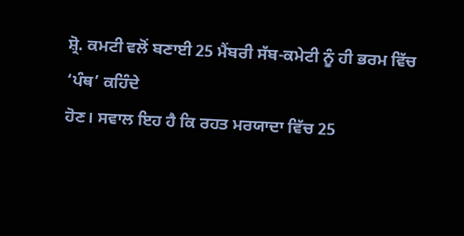ਸ਼੍ਰੋ. ਕਮਟੀ ਵਲੋਂ ਬਣਾਈ 25 ਮੈਂਬਰੀ ਸੱਬ-ਕਮੇਟੀ ਨੂੰ ਹੀ ਭਰਮ ਵਿੱਚ ‘ਪੰਥ’ ਕਹਿੰਦੇ
ਹੋਣ। ਸਵਾਲ ਇਹ ਹੈ ਕਿ ਰਹਤ ਮਰਯਾਦਾ ਵਿੱਚ 25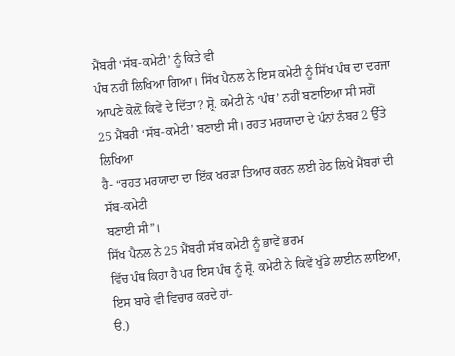ਮੈਂਬਰੀ ‘ਸੱਬ-ਕਮੇਟੀ’ ਨੂੰ ਕਿਤੇ ਵੀ
ਪੰਥ ਨਹੀਂ ਲਿਖਿਆ ਗਿਆ। ਸਿੱਖ ਪੈਨਲ ਨੇ ਇਸ ਕਮੇਟੀ ਨੂੰ ਸਿੱਖ ਪੰਥ ਦਾ ਦਰਜਾ
ਆਪਣੇ ਕੋਲ਼ੋਂ ਕਿਵੇਂ ਦੇ ਦਿੱਤਾ? ਸ਼੍ਰੋ. ਕਮੇਟੀ ਨੇ ‘ਪੰਥ’ ਨਹੀਂ ਬਣਾਇਆ ਸੀ ਸਗੋਂ
25 ਮੈਂਬਰੀ ‘ਸੱਬ-ਕਮੇਟੀ’ ਬਣਾਈ ਸੀ। ਰਹਤ ਮਰਯਾਦਾ ਦੇ ਪੰਨਾਂ ਨੰਬਰ 2 ਉੱਤੇ ਲਿਖਿਆ
ਹੈ- “ਰਹਤ ਮਰਯਾਦਾ ਦਾ ਇੱਕ ਖਰੜਾ ਤਿਆਰ ਕਰਨ ਲਈ ਹੇਠ ਲਿਖੇ ਮੈਂਬਰਾਂ ਦੀ ਸੱਬ-ਕਮੇਟੀ
ਬਣਾਈ ਸੀ”।
ਸਿੱਖ ਪੈਨਲ ਨੇ 25 ਮੈਂਬਰੀ ਸੱਬ ਕਮੇਟੀ ਨੂੰ ਭਾਵੇਂ ਭਰਮ
ਵਿੱਚ ਪੰਥ ਕਿਹਾ ਹੈ ਪਰ ਇਸ ਪੰਥ ਨੂੰ ਸ਼੍ਰੋ. ਕਮੇਟੀ ਨੇ ਕਿਵੇਂ ਖੁੱਡੇ ਲਾਈਨ ਲਾਇਆ,
ਇਸ ਬਾਰੇ ਵੀ ਵਿਚਾਰ ਕਰਦੇ ਹਾਂ-
ੳ.)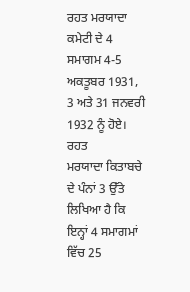ਰਹਤ ਮਰਯਾਦਾ
ਕਮੇਟੀ ਦੇ 4 ਸਮਾਗਮ 4-5 ਅਕਤੂਬਰ 1931, 3 ਅਤੇ 31 ਜਨਵਰੀ 1932 ਨੂੰ ਹੋਏ। ਰਹਤ
ਮਰਯਾਦਾ ਕਿਤਾਬਚੇ ਦੇ ਪੰਨਾਂ 3 ਉੱਤੇ ਲਿਖਿਆ ਹੈ ਕਿ ਇਨ੍ਹਾਂ 4 ਸਮਾਗਮਾਂ ਵਿੱਚ 25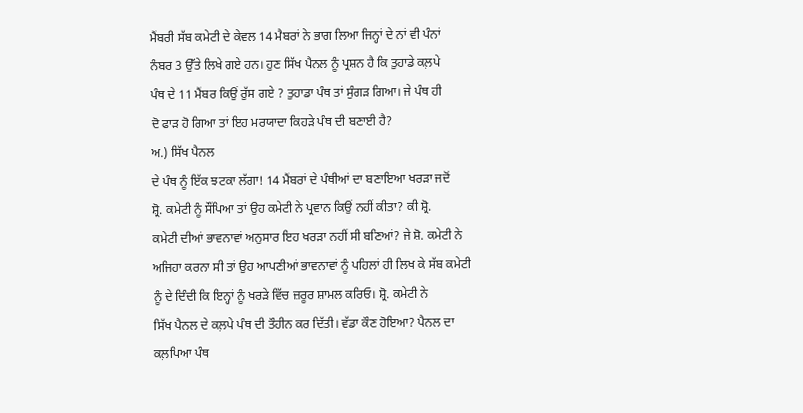ਮੈਂਬਰੀ ਸੱਬ ਕਮੇਟੀ ਦੇ ਕੇਵਲ 14 ਮੈਬਰਾਂ ਨੇ ਭਾਗ ਲਿਆ ਜਿਨ੍ਹਾਂ ਦੇ ਨਾਂ ਵੀ ਪੰਨਾਂ
ਨੰਬਰ 3 ਉੱਤੇ ਲਿਖੇ ਗਏ ਹਨ। ਹੁਣ ਸਿੱਖ ਪੈਨਲ ਨੂੰ ਪ੍ਰਸ਼ਨ ਹੈ ਕਿ ਤੁਹਾਡੇ ਕਲ਼ਪੇ
ਪੰਥ ਦੇ 11 ਮੈਂਬਰ ਕਿਉਂ ਰੁੱਸ ਗਏ ? ਤੁਹਾਡਾ ਪੰਥ ਤਾਂ ਸੁੰਗੜ ਗਿਆ। ਜੇ ਪੰਥ ਹੀ
ਦੋ ਫਾੜ ਹੋ ਗਿਆ ਤਾਂ ਇਹ ਮਰਯਾਦਾ ਕਿਹੜੇ ਪੰਥ ਦੀ ਬਣਾਈ ਹੈ?
ਅ.) ਸਿੱਖ ਪੈਨਲ
ਦੇ ਪੰਥ ਨੂੰ ਇੱਕ ਝਟਕਾ ਲੱਗਾ! 14 ਮੈਂਬਰਾਂ ਦੇ ਪੰਥੀਆਂ ਦਾ ਬਣਾਇਆ ਖਰੜਾ ਜਦੋਂ
ਸ਼੍ਰੋ. ਕਮੇਟੀ ਨੂੰ ਸੌਂਪਿਆ ਤਾਂ ਉਹ ਕਮੇਟੀ ਨੇ ਪ੍ਰਵਾਨ ਕਿਉਂ ਨਹੀਂ ਕੀਤਾ? ਕੀ ਸ਼੍ਰੋ.
ਕਮੇਟੀ ਦੀਆਂ ਭਾਵਨਾਵਾਂ ਅਨੁਸਾਰ ਇਹ ਖਰੜਾ ਨਹੀਂ ਸੀ ਬਣਿਆਂ? ਜੇ ਸ਼ੋ. ਕਮੇਟੀ ਨੇ
ਅਜਿਹਾ ਕਰਨਾ ਸੀ ਤਾਂ ਉਹ ਆਪਣੀਆਂ ਭਾਵਨਾਵਾਂ ਨੂੰ ਪਹਿਲਾਂ ਹੀ ਲਿਖ ਕੇ ਸੱਬ ਕਮੇਟੀ
ਨੂੰ ਦੇ ਦਿੰਦੀ ਕਿ ਇਨ੍ਹਾਂ ਨੂੰ ਖਰੜੇ ਵਿੱਚ ਜ਼ਰੂਰ ਸ਼ਾਮਲ ਕਰਿਓ। ਸ਼੍ਰੋ. ਕਮੇਟੀ ਨੇ
ਸਿੱਖ ਪੈਨਲ ਦੇ ਕਲ਼ਪੇ ਪੰਥ ਦੀ ਤੌਹੀਨ ਕਰ ਦਿੱਤੀ। ਵੱਡਾ ਕੌਣ ਹੋਇਆ? ਪੈਨਲ ਦਾ
ਕਲ਼ਪਿਆ ਪੰਥ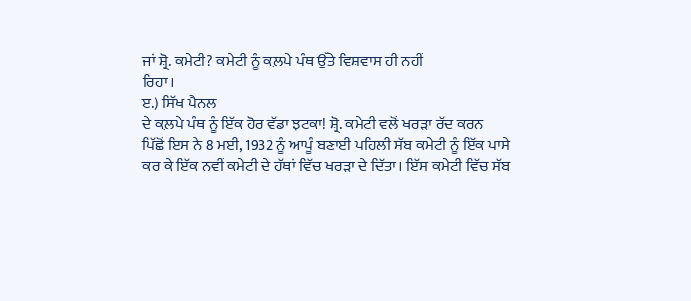ਜਾਂ ਸ਼੍ਰੋ. ਕਮੇਟੀ? ਕਮੇਟੀ ਨੂੰ ਕਲ਼ਪੇ ਪੰਥ ਉੱਤੇ ਵਿਸ਼ਵਾਸ ਹੀ ਨਹੀਂ
ਰਿਹਾ।
ੲ.) ਸਿੱਖ ਪੈਨਲ
ਦੇ ਕਲ਼ਪੇ ਪੰਥ ਨੂੰ ਇੱਕ ਹੋਰ ਵੱਡਾ ਝਟਕਾ! ਸ਼੍ਰੋ. ਕਮੇਟੀ ਵਲੋਂ ਖਰੜਾ ਰੱਦ ਕਰਨ
ਪਿੱਛੋਂ ਇਸ ਨੇ 8 ਮਈ, 1932 ਨੂੰ ਆਪੂੰ ਬਣਾਈ ਪਹਿਲੀ ਸੱਬ ਕਮੇਟੀ ਨੂੰ ਇੱਕ ਪਾਸੇ
ਕਰ ਕੇ ਇੱਕ ਨਵੀਂ ਕਮੇਟੀ ਦੇ ਹੱਥਾਂ ਵਿੱਚ ਖਰੜਾ ਦੇ ਦਿੱਤਾ। ਇੱਸ ਕਮੇਟੀ ਵਿੱਚ ਸੱਬ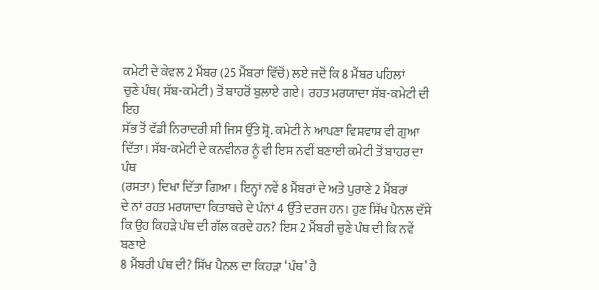ਕਮੇਟੀ ਦੇ ਕੇਵਲ 2 ਮੈਂਬਰ (25 ਮੈਂਬਰਾਂ ਵਿੱਚੋਂ) ਲਏ ਜਦੋਂ ਕਿ 8 ਮੈਂਬਰ ਪਹਿਲਾਂ
ਚੁਣੇ ਪੰਥ( ਸੱਬ-ਕਮੇਟੀ) ਤੋਂ ਬਾਹਰੋਂ ਬੁਲਾਏ ਗਏ। ਰਹਤ ਮਰਯਾਦਾ ਸੱਬ-ਕਮੇਟੀ ਦੀ ਇਹ
ਸੱਭ ਤੋਂ ਵੱਡੀ ਨਿਰਾਦਰੀ ਸੀ ਜਿਸ ਉੱਤੇ ਸ਼੍ਰੋ. ਕਮੇਟੀ ਨੇ ਆਪਣਾ ਵਿਸ਼ਵਾਸ਼ ਵੀ ਗੁਆ
ਦਿੱਤਾ। ਸੱਬ-ਕਮੇਟੀ ਦੇ ਕਨਵੀਨਰ ਨੂੰ ਵੀ ਇਸ ਨਵੀਂ ਬਣਾਈ ਕਮੇਟੀ ਤੋਂ ਬਾਹਰ ਦਾ ਪੰਥ
(ਰਸਤਾ) ਦਿਖਾ ਦਿੱਤਾ ਗਿਆ। ਇਨ੍ਹਾਂ ਨਵੇਂ 8 ਮੈਂਬਰਾਂ ਦੇ ਅਤੇ ਪੁਰਾਣੇ 2 ਮੈਂਬਰਾਂ
ਦੇ ਨਾਂ ਰਹਤ ਮਰਯਾਦਾ ਕਿਤਾਬਚੇ ਦੇ ਪੰਨਾਂ 4 ਉੱਤੇ ਦਰਜ ਹਨ। ਹੁਣ ਸਿੱਖ ਪੈਨਲ ਦੱਸੇ
ਕਿ ਉਹ ਕਿਹੜੇ ਪੰਥ ਦੀ ਗੱਲ ਕਰਦੇ ਹਨ? ਇਸ 2 ਮੈਂਬਰੀ ਚੁਣੇ ਪੰਥ ਦੀ ਕਿ ਨਵੇਂ ਬਣਾਏ
8 ਮੈਂਬਰੀ ਪੰਥ ਦੀ? ਸਿੱਖ ਪੈਨਲ ਦਾ ਕਿਹੜਾ ‘ਪੰਥ’ ਹੈ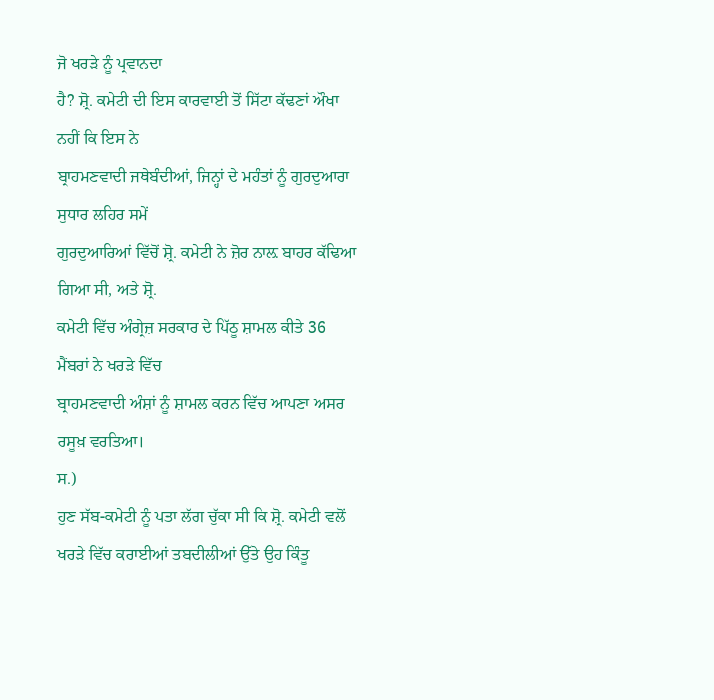ਜੋ ਖਰੜੇ ਨੂੰ ਪ੍ਰਵਾਨਦਾ
ਹੈ? ਸ਼੍ਰੋ. ਕਮੇਟੀ ਦੀ ਇਸ ਕਾਰਵਾਈ ਤੋਂ ਸਿੱਟਾ ਕੱਢਣਾਂ ਔਖਾ ਨਹੀਂ ਕਿ ਇਸ ਨੇ
ਬ੍ਰਾਹਮਣਵਾਦੀ ਜਥੇਬੰਦੀਆਂ, ਜਿਨ੍ਹਾਂ ਦੇ ਮਹੰਤਾਂ ਨੂੰ ਗੁਰਦੁਆਰਾ ਸੁਧਾਰ ਲਹਿਰ ਸਮੇਂ
ਗੁਰਦੁਆਰਿਆਂ ਵਿੱਚੋਂ ਸ਼੍ਰੋ. ਕਮੇਟੀ ਨੇ ਜ਼ੋਰ ਨਾਲ਼ ਬਾਹਰ ਕੱਢਿਆ ਗਿਆ ਸੀ, ਅਤੇ ਸ਼੍ਰੋ.
ਕਮੇਟੀ ਵਿੱਚ ਅੰਗ੍ਰੇਜ਼ ਸਰਕਾਰ ਦੇ ਪਿੱਠੂ ਸ਼ਾਮਲ ਕੀਤੇ 36 ਮੈਂਬਰਾਂ ਨੇ ਖਰੜੇ ਵਿੱਚ
ਬ੍ਰਾਹਮਣਵਾਦੀ ਅੰਸ਼ਾਂ ਨੂੰ ਸ਼ਾਮਲ ਕਰਨ ਵਿੱਚ ਆਪਣਾ ਅਸਰ ਰਸੂਖ਼ ਵਰਤਿਆ।
ਸ.)
ਹੁਣ ਸੱਬ-ਕਮੇਟੀ ਨੂੰ ਪਤਾ ਲੱਗ ਚੁੱਕਾ ਸੀ ਕਿ ਸ਼੍ਰੋ. ਕਮੇਟੀ ਵਲੋਂ
ਖਰੜੇ ਵਿੱਚ ਕਰਾਈਆਂ ਤਬਦੀਲੀਆਂ ਉੱਤੇ ਉਹ ਕਿੰਤੂ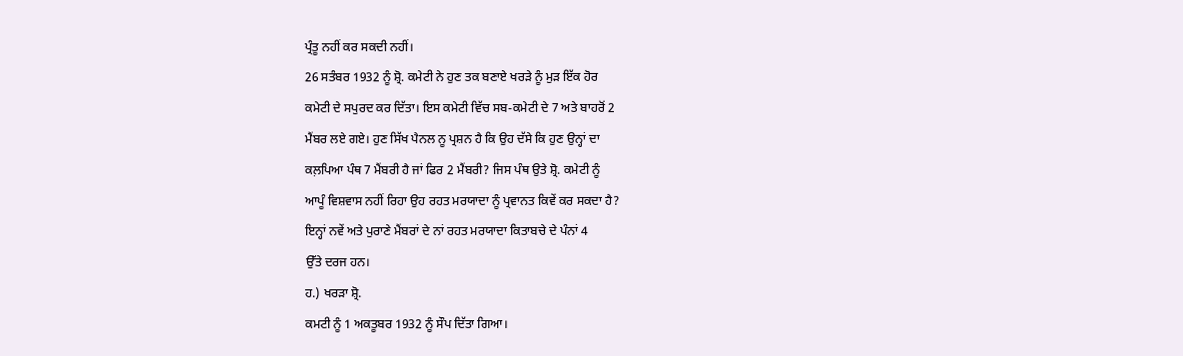ਪ੍ਰੰਤੂ ਨਹੀਂ ਕਰ ਸਕਦੀ ਨਹੀਂ।
26 ਸਤੰਬਰ 1932 ਨੂੰ ਸ਼੍ਰੋ. ਕਮੇਟੀ ਨੇ ਹੁਣ ਤਕ ਬਣਾਏ ਖਰੜੇ ਨੂੰ ਮੁੜ ਇੱਕ ਹੋਰ
ਕਮੇਟੀ ਦੇ ਸਪੁਰਦ ਕਰ ਦਿੱਤਾ। ਇਸ ਕਮੇਟੀ ਵਿੱਚ ਸਬ-ਕਮੇਟੀ ਦੇ 7 ਅਤੇ ਬਾਹਰੋਂ 2
ਮੈਂਬਰ ਲਏ ਗਏ। ਹੁਣ ਸਿੱਖ ਪੈਨਲ ਨੂ ਪ੍ਰਸ਼ਨ ਹੈ ਕਿ ਉਹ ਦੱਸੇ ਕਿ ਹੁਣ ਉਨ੍ਹਾਂ ਦਾ
ਕਲ਼ਪਿਆ ਪੰਥ 7 ਮੈਂਬਰੀ ਹੈ ਜਾਂ ਫਿਰ 2 ਮੈਂਬਰੀ? ਜਿਸ ਪੰਥ ਉਤੇ ਸ਼੍ਰੋ. ਕਮੇਟੀ ਨੂੰ
ਆਪੂੰ ਵਿਸ਼ਵਾਸ ਨਹੀਂ ਰਿਹਾ ਉਹ ਰਹਤ ਮਰਯਾਦਾ ਨੂੰ ਪ੍ਰਵਾਨਤ ਕਿਵੇਂ ਕਰ ਸਕਦਾ ਹੈ?
ਇਨ੍ਹਾਂ ਨਵੇਂ ਅਤੇ ਪੁਰਾਣੇ ਮੈਂਬਰਾਂ ਦੇ ਨਾਂ ਰਹਤ ਮਰਯਾਦਾ ਕਿਤਾਬਚੇ ਦੇ ਪੰਨਾਂ 4
ਉੱਤੇ ਦਰਜ ਹਨ।
ਹ.) ਖਰੜਾ ਸ਼੍ਰੋ.
ਕਮਟੀ ਨੂੰ 1 ਅਕਤੂਬਰ 1932 ਨੂੰ ਸੌਪ ਦਿੱਤਾ ਗਿਆ।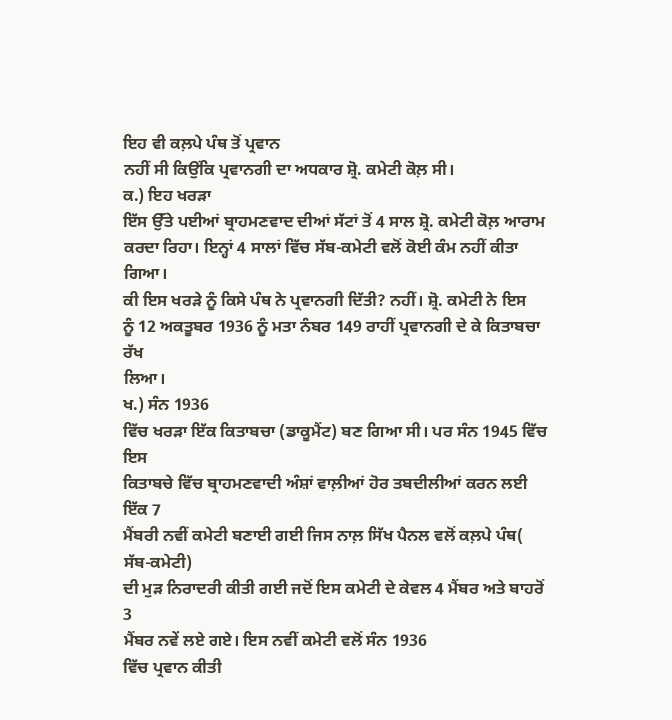ਇਹ ਵੀ ਕਲ਼ਪੇ ਪੰਥ ਤੋਂ ਪ੍ਰਵਾਨ
ਨਹੀਂ ਸੀ ਕਿਉਂਕਿ ਪ੍ਰਵਾਨਗੀ ਦਾ ਅਧਕਾਰ ਸ਼੍ਰੋ. ਕਮੇਟੀ ਕੋਲ਼ ਸੀ।
ਕ.) ਇਹ ਖਰੜਾ
ਇੱਸ ਉੱਤੇ ਪਈਆਂ ਬ੍ਰਾਹਮਣਵਾਦ ਦੀਆਂ ਸੱਟਾਂ ਤੋਂ 4 ਸਾਲ ਸ਼੍ਰੋ. ਕਮੇਟੀ ਕੋਲ਼ ਆਰਾਮ
ਕਰਦਾ ਰਿਹਾ। ਇਨ੍ਹਾਂ 4 ਸਾਲਾਂ ਵਿੱਚ ਸੱਬ-ਕਮੇਟੀ ਵਲੋਂ ਕੋਈ ਕੰਮ ਨਹੀਂ ਕੀਤਾ ਗਿਆ।
ਕੀ ਇਸ ਖਰੜੇ ਨੂੰ ਕਿਸੇ ਪੰਥ ਨੇ ਪ੍ਰਵਾਨਗੀ ਦਿੱਤੀ? ਨਹੀਂ। ਸ਼੍ਰੋ. ਕਮੇਟੀ ਨੇ ਇਸ
ਨੂੰ 12 ਅਕਤੂਬਰ 1936 ਨੂੰ ਮਤਾ ਨੰਬਰ 149 ਰਾਹੀਂ ਪ੍ਰਵਾਨਗੀ ਦੇ ਕੇ ਕਿਤਾਬਚਾ ਰੱਖ
ਲਿਆ।
ਖ.) ਸੰਨ 1936
ਵਿੱਚ ਖਰੜਾ ਇੱਕ ਕਿਤਾਬਚਾ (ਡਾਕੂਮੈਂਟ) ਬਣ ਗਿਆ ਸੀ। ਪਰ ਸੰਨ 1945 ਵਿੱਚ ਇਸ
ਕਿਤਾਬਚੇ ਵਿੱਚ ਬ੍ਰਾਹਮਣਵਾਦੀ ਅੰਸ਼ਾਂ ਵਾਲ਼ੀਆਂ ਹੋਰ ਤਬਦੀਲੀਆਂ ਕਰਨ ਲਈ ਇੱਕ 7
ਮੈਂਬਰੀ ਨਵੀਂ ਕਮੇਟੀ ਬਣਾਈ ਗਈ ਜਿਸ ਨਾਲ਼ ਸਿੱਖ ਪੈਨਲ ਵਲੋਂ ਕਲ਼ਪੇ ਪੰਥ( ਸੱਬ-ਕਮੇਟੀ)
ਦੀ ਮੁੜ ਨਿਰਾਦਰੀ ਕੀਤੀ ਗਈ ਜਦੋਂ ਇਸ ਕਮੇਟੀ ਦੇ ਕੇਵਲ 4 ਮੈਂਬਰ ਅਤੇ ਬਾਹਰੋਂ 3
ਮੈਂਬਰ ਨਵੇਂ ਲਏ ਗਏ। ਇਸ ਨਵੀਂ ਕਮੇਟੀ ਵਲੋਂ ਸੰਨ 1936
ਵਿੱਚ ਪ੍ਰਵਾਨ ਕੀਤੀ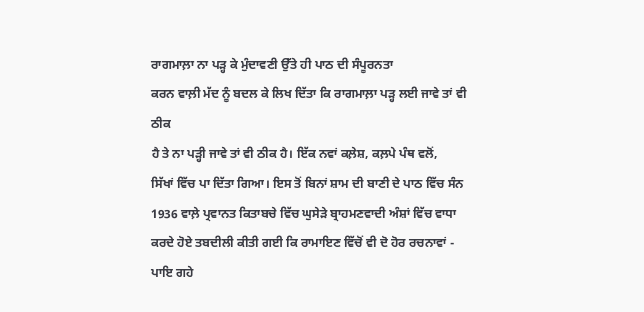ਰਾਗਮਾਲ਼ਾ ਨਾ ਪੜ੍ਹ ਕੇ ਮੁੰਦਾਵਣੀ ਉੱਤੇ ਹੀ ਪਾਠ ਦੀ ਸੰਪੂਰਨਤਾ
ਕਰਨ ਵਾਲ਼ੀ ਮੱਦ ਨੂੰ ਬਦਲ ਕੇ ਲਿਖ ਦਿੱਤਾ ਕਿ ਰਾਗਮਾਲ਼ਾ ਪੜ੍ਹ ਲਈ ਜਾਵੇ ਤਾਂ ਵੀ ਠੀਕ
ਹੈ ਤੇ ਨਾ ਪੜ੍ਹੀ ਜਾਵੇ ਤਾਂ ਵੀ ਠੀਕ ਹੈ। ਇੱਕ ਨਵਾਂ ਕਲ਼ੇਸ਼, ਕਲ਼ਪੇ ਪੰਥ ਵਲੋਂ,
ਸਿੱਖਾਂ ਵਿੱਚ ਪਾ ਦਿੱਤਾ ਗਿਆ। ਇਸ ਤੋਂ ਬਿਨਾਂ ਸ਼ਾਮ ਦੀ ਬਾਣੀ ਦੇ ਪਾਠ ਵਿੱਚ ਸੰਨ
1936 ਵਾਲ਼ੇ ਪ੍ਰਵਾਨਤ ਕਿਤਾਬਚੇ ਵਿੱਚ ਘੁਸੇੜੇ ਬ੍ਰਾਹਮਣਵਾਦੀ ਅੰਸ਼ਾਂ ਵਿੱਚ ਵਾਧਾ
ਕਰਦੇ ਹੋਏ ਤਬਦੀਲੀ ਕੀਤੀ ਗਈ ਕਿ ਰਾਮਾਇਣ ਵਿੱਚੋਂ ਵੀ ਦੋ ਹੋਰ ਰਚਨਾਵਾਂ - ਪਾਇ ਗਹੇ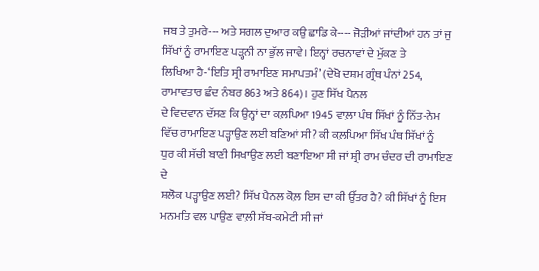ਜਬ ਤੇ ਤੁਮਰੇ--- ਅਤੇ ਸਗਲ ਦੁਆਰ ਕਉ ਛਾਡਿ ਕੇ---- ਜੋੜੀਆਂ ਜਾਂਦੀਆਂ ਹਨ ਤਾਂ ਜੁ
ਸਿੱਖਾਂ ਨੂੰ ਰਾਮਾਇਣ ਪੜ੍ਹਨੀ ਨਾ ਭੁੱਲ ਜਾਵੇ। ਇਨ੍ਹਾਂ ਰਚਨਾਵਾਂ ਦੇ ਮੁੱਕਣ ਤੇ
ਲਿਖਿਆ ਹੈ-‘ਇਤਿ ਸ੍ਰੀ ਰਾਮਾਇਣ ਸਮਾਪਤਮੰ’ (ਦੇਖੋ ਦਸ਼ਮ ਗ੍ਰੰਥ ਪੰਨਾਂ 254,
ਰਾਮਾਵਤਾਰ ਛੰਦ ਨੰਬਰ 863 ਅਤੇ 864)। ਹੁਣ ਸਿੱਖ ਪੈਨਲ
ਦੇ ਵਿਦਵਾਨ ਦੱਸਣ ਕਿ ਉਨ੍ਹਾਂ ਦਾ ਕਲ਼ਪਿਆ 1945 ਵਾਲ਼ਾ ਪੰਥ ਸਿੱਖਾਂ ਨੂੰ ਨਿੱਤ-ਨੇਮ
ਵਿੱਚ ਰਾਮਾਇਣ ਪੜ੍ਹਾਉਣ ਲਈ ਬਣਿਆਂ ਸੀ? ਕੀ ਕਲ਼ਪਿਆ ਸਿੱਖ ਪੰਥ ਸਿੱਖਾਂ ਨੂੰ
ਧੁਰ ਕੀ ਸੱਚੀ ਬਾਣੀ ਸਿਖਾਉਣ ਲਈ ਬਣਾਇਆ ਸੀ ਜਾਂ ਸ਼੍ਰੀ ਰਾਮ ਚੰਦਰ ਦੀ ਰਾਮਾਇਣ ਦੇ
ਸ਼ਲੋਕ ਪੜ੍ਹਾਉਣ ਲਈ? ਸਿੱਖ ਪੈਨਲ ਕੋਲ਼ ਇਸ ਦਾ ਕੀ ਉੱਤਰ ਹੈ? ਕੀ ਸਿੱਖਾਂ ਨੂੰ ਇਸ
ਮਨਮਤਿ ਵਲ ਪਾਉਣ ਵਾਲ਼ੀ ਸੱਬ-ਕਮੇਟੀ ਸੀ ਜਾਂ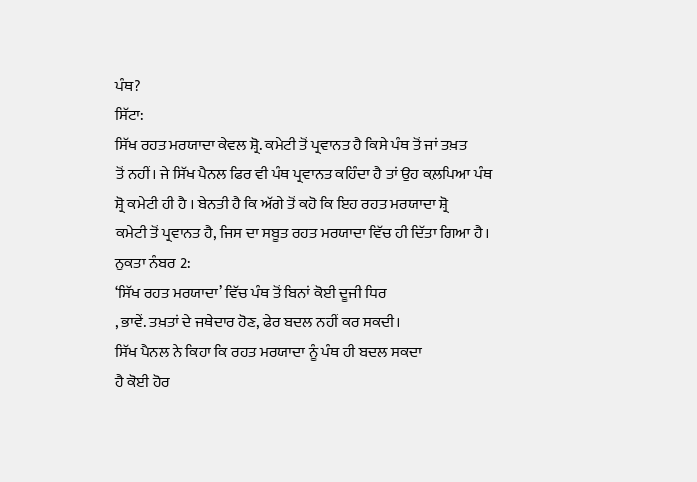ਪੰਥ?
ਸਿੱਟਾ:
ਸਿੱਖ ਰਹਤ ਮਰਯਾਦਾ ਕੇਵਲ ਸ਼੍ਰੋ. ਕਮੇਟੀ ਤੋਂ ਪ੍ਰਵਾਨਤ ਹੈ ਕਿਸੇ ਪੰਥ ਤੋਂ ਜਾਂ ਤਖ਼ਤ
ਤੋਂ ਨਹੀਂ। ਜੇ ਸਿੱਖ ਪੈਨਲ ਫਿਰ ਵੀ ਪੰਥ ਪ੍ਰਵਾਨਤ ਕਹਿੰਦਾ ਹੈ ਤਾਂ ਉਹ ਕਲ਼ਪਿਆ ਪੰਥ
ਸ਼੍ਰੋ ਕਮੇਟੀ ਹੀ ਹੈ । ਬੇਨਤੀ ਹੈ ਕਿ ਅੱਗੇ ਤੋਂ ਕਹੋ ਕਿ ਇਹ ਰਹਤ ਮਰਯਾਦਾ ਸ਼੍ਰੋ
ਕਮੇਟੀ ਤੋਂ ਪ੍ਰਵਾਨਤ ਹੈ, ਜਿਸ ਦਾ ਸਬੂਤ ਰਹਤ ਮਰਯਾਦਾ ਵਿੱਚ ਹੀ ਦਿੱਤਾ ਗਿਆ ਹੈ।
ਨੁਕਤਾ ਨੰਬਰ 2:
‘ਸਿੱਖ ਰਹਤ ਮਰਯਾਦਾ’ ਵਿੱਚ ਪੰਥ ਤੋਂ ਬਿਨਾਂ ਕੋਈ ਦੂਜੀ ਧਿਰ
, ਭਾਵੇਂ. ਤਖ਼ਤਾਂ ਦੇ ਜਥੇਦਾਰ ਹੋਣ, ਫੇਰ ਬਦਲ ਨਹੀਂ ਕਰ ਸਕਦੀ।
ਸਿੱਖ ਪੈਨਲ ਨੇ ਕਿਹਾ ਕਿ ਰਹਤ ਮਰਯਾਦਾ ਨੂੰ ਪੰਥ ਹੀ ਬਦਲ ਸਕਦਾ
ਹੈ ਕੋਈ ਹੋਰ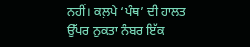ਨਹੀਂ। ਕਲ਼ਪੇ ‘ਪੰਥ’ ਦੀ ਹਾਲਤ ਉੱਪਰ ਨੁਕਤਾ ਨੰਬਰ ਇੱਕ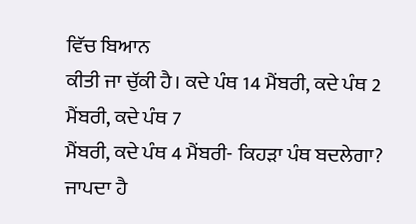ਵਿੱਚ ਬਿਆਨ
ਕੀਤੀ ਜਾ ਚੁੱਕੀ ਹੈ। ਕਦੇ ਪੰਥ 14 ਮੈਂਬਰੀ, ਕਦੇ ਪੰਥ 2 ਮੈਂਬਰੀ, ਕਦੇ ਪੰਥ 7
ਮੈਂਬਰੀ, ਕਦੇ ਪੰਥ 4 ਮੈਂਬਰੀ- ਕਿਹੜਾ ਪੰਥ ਬਦਲੇਗਾ? ਜਾਪਦਾ ਹੈ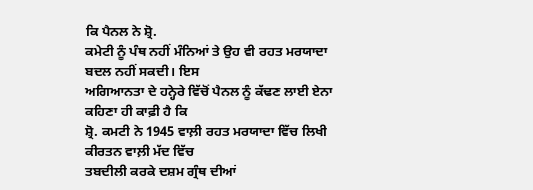ਕਿ ਪੈਨਲ ਨੇ ਸ਼੍ਰੋ.
ਕਮੇਟੀ ਨੂੰ ਪੰਥ ਨਹੀਂ ਮੰਨਿਆਂ ਤੇ ਉਹ ਵੀ ਰਹਤ ਮਰਯਾਦਾ ਬਦਲ ਨਹੀਂ ਸਕਦੀ। ਇਸ
ਅਗਿਆਨਤਾ ਦੇ ਹਨ੍ਹੇਰੇ ਵਿੱਚੋਂ ਪੈਨਲ ਨੂੰ ਕੱਢਣ ਲਾਈ ਏਨਾ ਕਹਿਣਾ ਹੀ ਕਾਫ਼ੀ ਹੈ ਕਿ
ਸ਼੍ਰੋ. ਕਮਟੀ ਨੇ 1945 ਵਾਲ਼ੀ ਰਹਤ ਮਰਯਾਦਾ ਵਿੱਚ ਲਿਖੀ ਕੀਰਤਨ ਵਾਲ਼ੀ ਮੱਦ ਵਿੱਚ
ਤਬਦੀਲੀ ਕਰਕੇ ਦਸ਼ਮ ਗ੍ਰੰਥ ਦੀਆਂ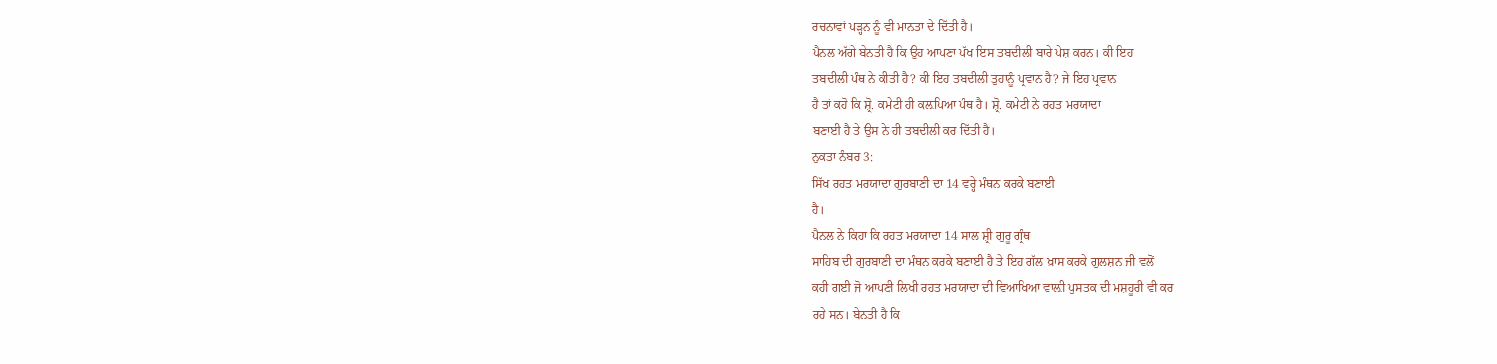ਰਚਨਾਵਾਂ ਪੜ੍ਹਨ ਨੂੰ ਵੀ ਮਾਨਤਾ ਦੇ ਦਿੱਤੀ ਹੈ।
ਪੈਨਲ ਅੱਗੇ ਬੇਨਤੀ ਹੈ ਕਿ ਉਹ ਆਪਣਾ ਪੱਖ ਇਸ ਤਬਦੀਲੀ ਬਾਰੇ ਪੇਸ਼ ਕਰਨ। ਕੀ ਇਹ
ਤਬਦੀਲੀ ਪੰਥ ਨੇ ਕੀਤੀ ਹੈ? ਕੀ ਇਹ ਤਬਦੀਲੀ ਤੁਹਾਨੂੰ ਪ੍ਰਵਾਨ ਹੈ? ਜੇ ਇਹ ਪ੍ਰਵਾਨ
ਹੈ ਤਾਂ ਕਹੋ ਕਿ ਸ਼੍ਰੋ. ਕਮੇਟੀ ਹੀ ਕਲ਼ਪਿਆ ਪੰਥ ਹੈ। ਸ਼੍ਰੋ. ਕਮੇਟੀ ਨੇ ਰਹਤ ਮਰਯਾਦਾ
ਬਣਾਈ ਹੈ ਤੇ ਉਸ ਨੇ ਹੀ ਤਬਦੀਲੀ ਕਰ ਦਿੱਤੀ ਹੈ।
ਨੁਕਤਾ ਨੰਬਰ 3:
ਸਿੱਖ ਰਹਤ ਮਰਯਾਦਾ ਗੁਰਬਾਣੀ ਦਾ 14 ਵਰ੍ਹੇ ਮੰਥਨ ਕਰਕੇ ਬਣਾਈ
ਹੈ।
ਪੈਨਲ ਨੇ ਕਿਹਾ ਕਿ ਰਹਤ ਮਰਯਾਦਾ 14 ਸਾਲ ਸ਼੍ਰੀ ਗੁਰੂ ਗ੍ਰੰਥ
ਸਾਹਿਬ ਦੀ ਗੁਰਬਾਣੀ ਦਾ ਮੰਥਨ ਕਰਕੇ ਬਣਾਈ ਹੈ ਤੇ ਇਹ ਗੱਲ ਖ਼ਾਸ ਕਰਕੇ ਗੁਲਸ਼ਨ ਜੀ ਵਲੋਂ
ਕਹੀ ਗਈ ਜੋ ਆਪਣੀ ਲਿਖੀ ਰਹਤ ਮਰਯਾਦਾ ਦੀ ਵਿਆਖਿਆ ਵਾਲ਼ੀ ਪੁਸਤਕ ਦੀ ਮਸ਼ਹੂਰੀ ਵੀ ਕਰ
ਰਹੇ ਸਨ। ਬੇਨਤੀ ਹੈ ਕਿ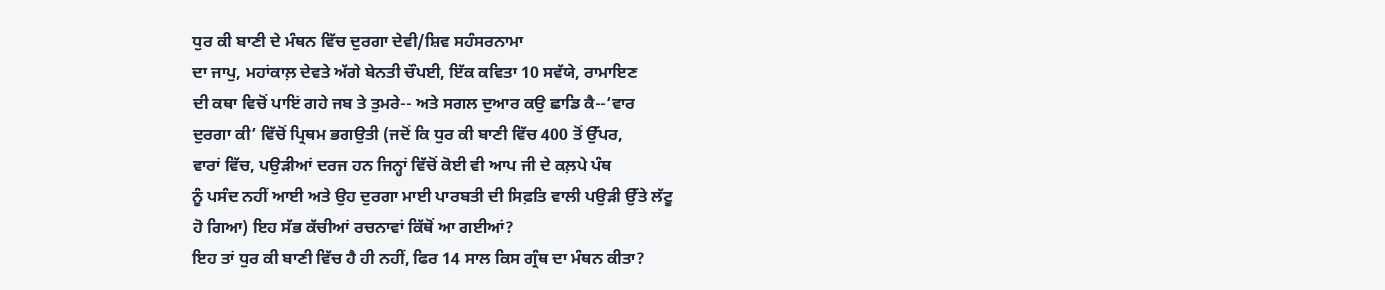ਧੁਰ ਕੀ ਬਾਣੀ ਦੇ ਮੰਥਨ ਵਿੱਚ ਦੁਰਗਾ ਦੇਵੀ/ਸ਼ਿਵ ਸਹੰਸਰਨਾਮਾ
ਦਾ ਜਾਪੁ, ਮਹਾਂਕਾਲ਼ ਦੇਵਤੇ ਅੱਗੇ ਬੇਨਤੀ ਚੌਪਈ, ਇੱਕ ਕਵਿਤਾ 10 ਸਵੱਯੇ, ਰਾਮਾਇਣ
ਦੀ ਕਥਾ ਵਿਚੋਂ ਪਾਇਂ ਗਹੇ ਜਬ ਤੇ ਤੁਮਰੇ-- ਅਤੇ ਸਗਲ ਦੁਆਰ ਕਉ ਛਾਡਿ ਕੈ--‘ਵਾਰ
ਦੁਰਗਾ ਕੀ’ ਵਿੱਚੋਂ ਪ੍ਰਿਥਮ ਭਗਉਤੀ (ਜਦੋਂ ਕਿ ਧੁਰ ਕੀ ਬਾਣੀ ਵਿੱਚ 400 ਤੋਂ ਉੱਪਰ,
ਵਾਰਾਂ ਵਿੱਚ, ਪਉੜੀਆਂ ਦਰਜ ਹਨ ਜਿਨ੍ਹਾਂ ਵਿੱਚੋਂ ਕੋਈ ਵੀ ਆਪ ਜੀ ਦੇ ਕਲ਼ਪੇ ਪੰਥ
ਨੂੰ ਪਸੰਦ ਨਹੀਂ ਆਈ ਅਤੇ ਉਹ ਦੁਰਗਾ ਮਾਈ ਪਾਰਬਤੀ ਦੀ ਸਿਫ਼ਤਿ ਵਾਲੀ ਪਉੜੀ ਉੱਤੇ ਲੱਟੂ
ਹੋ ਗਿਆ) ਇਹ ਸੱਭ ਕੱਚੀਆਂ ਰਚਨਾਵਾਂ ਕਿੱਥੋਂ ਆ ਗਈਆਂ?
ਇਹ ਤਾਂ ਧੁਰ ਕੀ ਬਾਣੀ ਵਿੱਚ ਹੈ ਹੀ ਨਹੀਂ, ਫਿਰ 14 ਸਾਲ ਕਿਸ ਗ੍ਰੰਥ ਦਾ ਮੰਥਨ ਕੀਤਾ?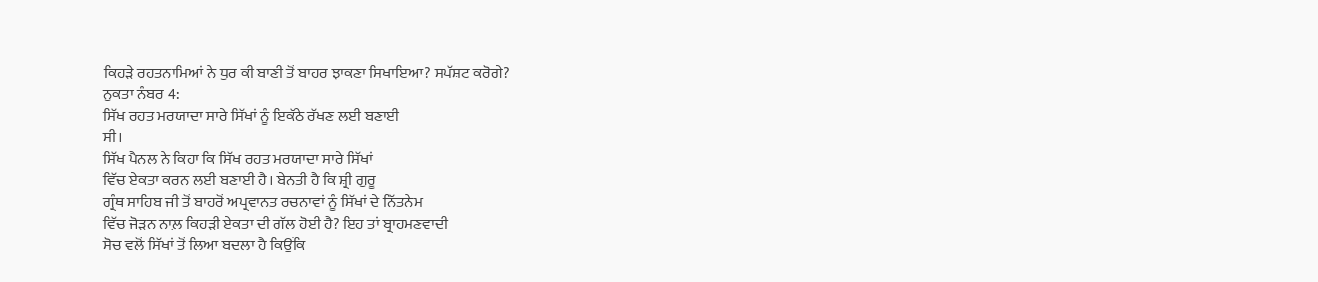ਕਿਹੜੇ ਰਹਤਨਾਮਿਆਂ ਨੇ ਧੁਰ ਕੀ ਬਾਣੀ ਤੋਂ ਬਾਹਰ ਝਾਕਣਾ ਸਿਖਾਇਆ? ਸਪੱਸ਼ਟ ਕਰੋਗੇ?
ਨੁਕਤਾ ਨੰਬਰ 4:
ਸਿੱਖ ਰਹਤ ਮਰਯਾਦਾ ਸਾਰੇ ਸਿੱਖਾਂ ਨੂੰ ਇਕੱਠੇ ਰੱਖਣ ਲਈ ਬਣਾਈ
ਸੀ।
ਸਿੱਖ ਪੈਨਲ ਨੇ ਕਿਹਾ ਕਿ ਸਿੱਖ ਰਹਤ ਮਰਯਾਦਾ ਸਾਰੇ ਸਿੱਖਾਂ
ਵਿੱਚ ਏਕਤਾ ਕਰਨ ਲਈ ਬਣਾਈ ਹੈ। ਬੇਨਤੀ ਹੈ ਕਿ ਸ਼੍ਰੀ ਗੁਰੂ
ਗ੍ਰੰਥ ਸਾਹਿਬ ਜੀ ਤੋਂ ਬਾਹਰੋਂ ਅਪ੍ਰਵਾਨਤ ਰਚਨਾਵਾਂ ਨੂੰ ਸਿੱਖਾਂ ਦੇ ਨਿੱਤਨੇਮ
ਵਿੱਚ ਜੋੜਨ ਨਾਲ਼ ਕਿਹੜੀ ਏਕਤਾ ਦੀ ਗੱਲ ਹੋਈ ਹੈ? ਇਹ ਤਾਂ ਬ੍ਰਾਹਮਣਵਾਦੀ
ਸੋਚ ਵਲੋਂ ਸਿੱਖਾਂ ਤੋਂ ਲਿਆ ਬਦਲਾ ਹੈ ਕਿਉਂਕਿ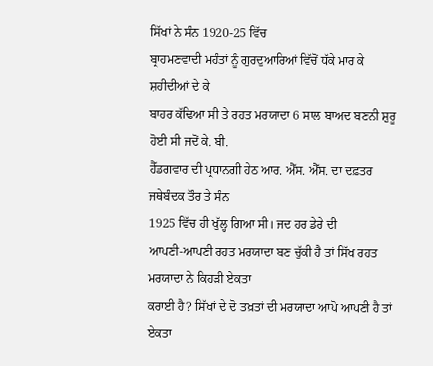ਸਿੱਖਾਂ ਨੇ ਸੰਨ 1920-25 ਵਿੱਚ
ਬ੍ਰਾਹਮਣਵਾਦੀ ਮਹੰਤਾਂ ਨੂੰ ਗੁਰਦੁਆਰਿਆਂ ਵਿੱਚੋਂ ਧੱਕੇ ਮਾਰ ਕੇ ਸ਼ਹੀਦੀਆਂ ਦੇ ਕੇ
ਬਾਹਰ ਕੱਢਿਆ ਸੀ ਤੇ ਰਹਤ ਮਰਯਾਦਾ 6 ਸਾਲ ਬਾਅਦ ਬਣਨੀ ਸ਼ੁਰੂ ਹੋਈ ਸੀ ਜਦੋਂ ਕੇ. ਬੀ.
ਹੈੱਡਗਵਾਰ ਦੀ ਪ੍ਰਧਾਨਗੀ ਹੇਠ ਆਰ. ਐੱਸ. ਐੱਸ. ਦਾ ਦਫ਼ਤਰ ਜਥੇਬੰਦਕ ਤੌਰ ਤੇ ਸੰਨ
1925 ਵਿੱਚ ਹੀ ਖੁੱਲ੍ਹ ਗਿਆ ਸੀ। ਜਦ ਹਰ ਡੇਰੇ ਦੀ
ਆਪਣੀ-ਆਪਣੀ ਰਹਤ ਮਰਯਾਦਾ ਬਣ ਚੁੱਕੀ ਹੈ ਤਾਂ ਸਿੱਖ ਰਹਤ ਮਰਯਾਦਾ ਨੇ ਕਿਹੜੀ ਏਕਤਾ
ਕਰਾਈ ਹੈ? ਸਿੱਖਾਂ ਦੇ ਦੋ ਤਖ਼ਤਾਂ ਦੀ ਮਰਯਾਦਾ ਆਪੋ ਆਪਣੀ ਹੈ ਤਾਂ ਏਕਤਾ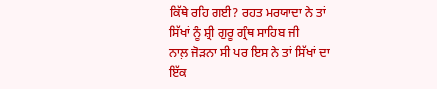ਕਿੱਥੇ ਰਹਿ ਗਈ? ਰਹਤ ਮਰਯਾਦਾ ਨੇ ਤਾਂ ਸਿੱਖਾਂ ਨੂੰ ਸ਼੍ਰੀ ਗੁਰੂ ਗ੍ਰੰਥ ਸਾਹਿਬ ਜੀ
ਨਾਲ਼ ਜੋੜਨਾ ਸੀ ਪਰ ਇਸ ਨੇ ਤਾਂ ਸਿੱਖਾਂ ਦਾ ਇੱਕ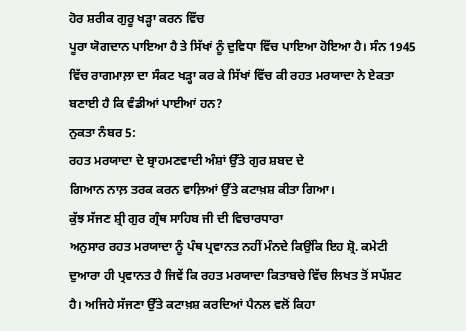ਹੋਰ ਸ਼ਰੀਕ ਗੁਰੂ ਖੜ੍ਹਾ ਕਰਨ ਵਿੱਚ
ਪੂਰਾ ਯੋਗਦਾਨ ਪਾਇਆ ਹੈ ਤੇ ਸਿੱਖਾਂ ਨੂੰ ਦੁਵਿਧਾ ਵਿੱਚ ਪਾਇਆ ਹੋਇਆ ਹੈ। ਸੰਨ 1945
ਵਿੱਚ ਰਾਗਮਾਲ਼ਾ ਦਾ ਸੰਕਟ ਖੜ੍ਹਾ ਕਰ ਕੇ ਸਿੱਖਾਂ ਵਿੱਚ ਕੀ ਰਹਤ ਮਰਯਾਦਾ ਨੇ ਏਕਤਾ
ਬਣਾਈ ਹੈ ਕਿ ਵੰਡੀਆਂ ਪਾਈਆਂ ਹਨ?
ਨੁਕਤਾ ਨੰਬਰ 5:
ਰਹਤ ਮਰਯਾਦਾ ਦੇ ਬ੍ਰਾਹਮਣਵਾਦੀ ਅੰਸ਼ਾਂ ਉੱਤੇ ਗੁਰ ਸ਼ਬਦ ਦੇ
ਗਿਆਨ ਨਾਲ਼ ਤਰਕ ਕਰਨ ਵਾਲ਼ਿਆਂ ਉੱਤੇ ਕਟਾਖ਼ਸ਼ ਕੀਤਾ ਗਿਆ।
ਕੁੱਝ ਸੱਜਣ ਸ਼੍ਰੀ ਗੁਰ ਗ੍ਰੰਥ ਸਾਹਿਬ ਜੀ ਦੀ ਵਿਚਾਰਧਾਰਾ
ਅਨੁਸਾਰ ਰਹਤ ਮਰਯਾਦਾ ਨੂੰ ਪੰਥ ਪ੍ਰਵਾਨਤ ਨਹੀਂ ਮੰਨਦੇ ਕਿਉਂਕਿ ਇਹ ਸ਼੍ਰੋ. ਕਮੇਟੀ
ਦੁਆਰਾ ਹੀ ਪ੍ਰਵਾਨਤ ਹੈ ਜਿਵੇਂ ਕਿ ਰਹਤ ਮਰਯਾਦਾ ਕਿਤਾਬਚੇ ਵਿੱਚ ਲਿਖਤ ਤੋਂ ਸਪੱਸ਼ਟ
ਹੈ। ਅਜਿਹੇ ਸੱਜਣਾ ਉੱਤੇ ਕਟਾਖ਼ਸ਼ ਕਰਦਿਆਂ ਪੈਨਲ ਵਲੋਂ ਕਿਹਾ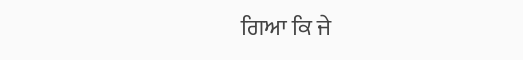ਗਿਆ ਕਿ ਜੇ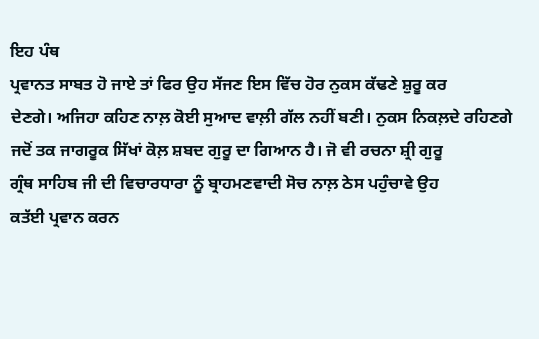ਇਹ ਪੰਥ
ਪ੍ਰਵਾਨਤ ਸਾਬਤ ਹੋ ਜਾਏ ਤਾਂ ਫਿਰ ਉਹ ਸੱਜਣ ਇਸ ਵਿੱਚ ਹੋਰ ਨੁਕਸ ਕੱਢਣੇ ਸ਼ੁਰੂ ਕਰ
ਦੇਣਗੇ। ਅਜਿਹਾ ਕਹਿਣ ਨਾਲ਼ ਕੋਈ ਸੁਆਦ ਵਾਲ਼ੀ ਗੱਲ ਨਹੀਂ ਬਣੀ। ਨੁਕਸ ਨਿਕਲ਼ਦੇ ਰਹਿਣਗੇ
ਜਦੋਂ ਤਕ ਜਾਗਰੂਕ ਸਿੱਖਾਂ ਕੋਲ਼ ਸ਼ਬਦ ਗੁਰੂ ਦਾ ਗਿਆਨ ਹੈ। ਜੋ ਵੀ ਰਚਨਾ ਸ਼੍ਰੀ ਗੁਰੂ
ਗ੍ਰੰਥ ਸਾਹਿਬ ਜੀ ਦੀ ਵਿਚਾਰਧਾਰਾ ਨੂੰ ਬ੍ਰਾਹਮਣਵਾਦੀ ਸੋਚ ਨਾਲ਼ ਠੇਸ ਪਹੁੰਚਾਵੇ ਉਹ
ਕਤੱਈ ਪ੍ਰਵਾਨ ਕਰਨ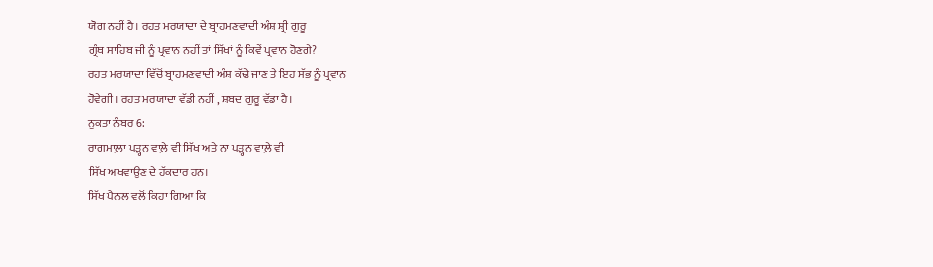ਯੋਗ ਨਹੀਂ ਹੈ। ਰਹਤ ਮਰਯਾਦਾ ਦੇ ਬ੍ਰਾਹਮਣਵਾਦੀ ਅੰਸ਼ ਸ਼੍ਰੀ ਗੁਰੂ
ਗ੍ਰੰਥ ਸਾਹਿਬ ਜੀ ਨੂੰ ਪ੍ਰਵਾਨ ਨਹੀਂ ਤਾਂ ਸਿੱਖਾਂ ਨੂੰ ਕਿਵੇਂ ਪ੍ਰਵਾਨ ਹੋਣਗੇ?
ਰਹਤ ਮਰਯਾਦਾ ਵਿੱਚੋਂ ਬ੍ਰਾਹਮਣਵਾਦੀ ਅੰਸ਼ ਕੱਢੇ ਜਾਣ ਤੇ ਇਹ ਸੱਭ ਨੂੰ ਪ੍ਰਵਾਨ
ਹੋਵੇਗੀ। ਰਹਤ ਮਰਯਾਦਾ ਵੱਡੀ ਨਹੀਂ , ਸ਼ਬਦ ਗੁਰੂ ਵੱਡਾ ਹੈ।
ਨੁਕਤਾ ਨੰਬਰ 6:
ਰਾਗਮਾਲ਼ਾ ਪੜ੍ਹਨ ਵਾਲ਼ੇ ਵੀ ਸਿੱਖ ਅਤੇ ਨਾ ਪੜ੍ਹਨ ਵਾਲ਼ੇ ਵੀ
ਸਿੱਖ ਅਖਵਾਉਣ ਦੇ ਹੱਕਦਾਰ ਹਨ।
ਸਿੱਖ ਪੈਨਲ ਵਲੋਂ ਕਿਹਾ ਗਿਆ ਕਿ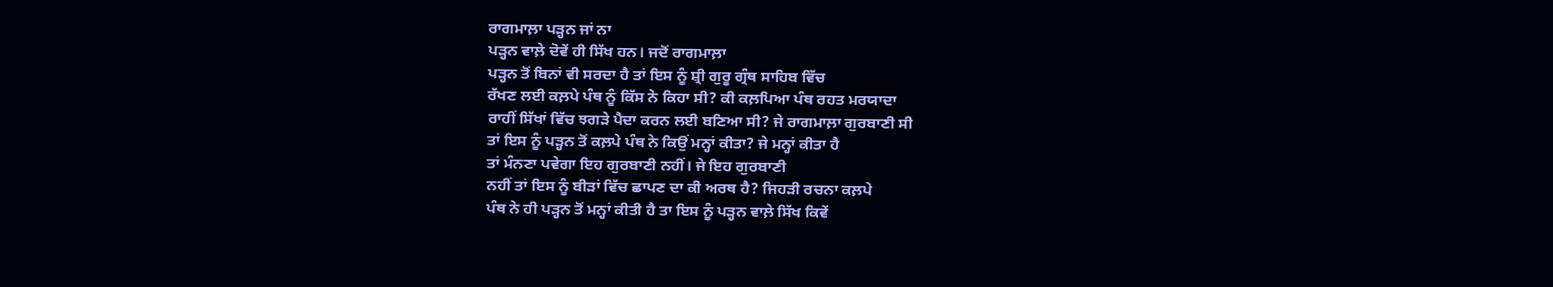ਰਾਗਮਾਲ਼ਾ ਪੜ੍ਹਨ ਜਾਂ ਨਾ
ਪੜ੍ਹਨ ਵਾਲ਼ੇ ਦੋਵੇਂ ਹੀ ਸਿੱਖ ਹਨ। ਜਦੋਂ ਰਾਗਮਾਲ਼ਾ
ਪੜ੍ਹਨ ਤੋਂ ਬਿਨਾਂ ਵੀ ਸਰਦਾ ਹੈ ਤਾਂ ਇਸ ਨੂੰ ਸ਼੍ਰੀ ਗੁਰੂ ਗ੍ਰੰਥ ਸਾਹਿਬ ਵਿੱਚ
ਰੱਖਣ ਲਈ ਕਲ਼ਪੇ ਪੰਥ ਨੂੰ ਕਿੱਸ ਨੇ ਕਿਹਾ ਸੀ? ਕੀ ਕਲ਼ਪਿਆ ਪੰਥ ਰਹਤ ਮਰਯਾਦਾ
ਰਾਹੀਂ ਸਿੱਖਾਂ ਵਿੱਚ ਝਗੜੇ ਪੈਦਾ ਕਰਨ ਲਈ ਬਣਿਆ ਸੀ? ਜੇ ਰਾਗਮਾਲ਼ਾ ਗੁਰਬਾਣੀ ਸੀ
ਤਾਂ ਇਸ ਨੂੰ ਪੜ੍ਹਨ ਤੋਂ ਕਲ਼ਪੇ ਪੰਥ ਨੇ ਕਿਉਂ ਮਨ੍ਹਾਂ ਕੀਤਾ? ਜੇ ਮਨ੍ਹਾਂ ਕੀਤਾ ਹੈ
ਤਾਂ ਮੰਨਣਾ ਪਵੇਗਾ ਇਹ ਗੁਰਬਾਣੀ ਨਹੀਂ। ਜੇ ਇਹ ਗੁਰਬਾਣੀ
ਨਹੀਂ ਤਾਂ ਇਸ ਨੂੰ ਬੀੜਾਂ ਵਿੱਚ ਛਾਪਣ ਦਾ ਕੀ ਅਰਥ ਹੈ? ਜਿਹੜੀ ਰਚਨਾ ਕਲ਼ਪੇ
ਪੰਥ ਨੇ ਹੀ ਪੜ੍ਹਨ ਤੋਂ ਮਨ੍ਹਾਂ ਕੀਤੀ ਹੈ ਤਾ ਇਸ ਨੂੰ ਪੜ੍ਹਨ ਵਾਲ਼ੇ ਸਿੱਖ ਕਿਵੇਂ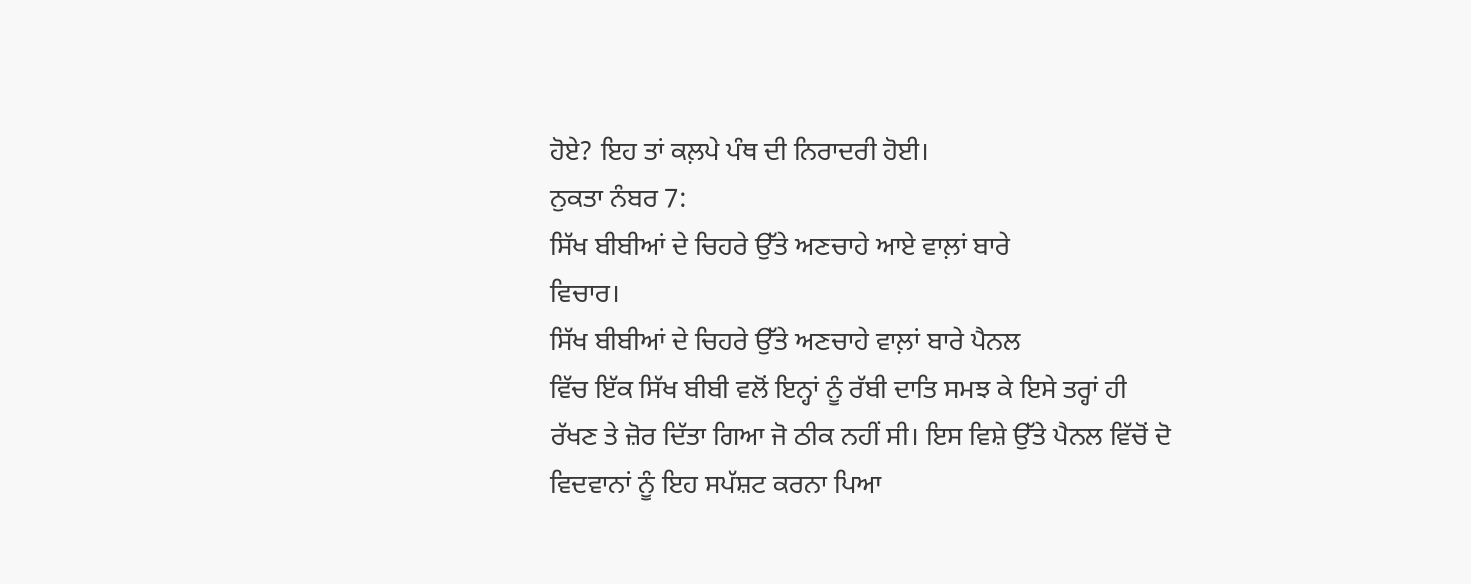ਹੋਏ? ਇਹ ਤਾਂ ਕਲ਼ਪੇ ਪੰਥ ਦੀ ਨਿਰਾਦਰੀ ਹੋਈ।
ਨੁਕਤਾ ਨੰਬਰ 7:
ਸਿੱਖ ਬੀਬੀਆਂ ਦੇ ਚਿਹਰੇ ਉੱਤੇ ਅਣਚਾਹੇ ਆਏ ਵਾਲ਼ਾਂ ਬਾਰੇ
ਵਿਚਾਰ।
ਸਿੱਖ ਬੀਬੀਆਂ ਦੇ ਚਿਹਰੇ ਉੱਤੇ ਅਣਚਾਹੇ ਵਾਲ਼ਾਂ ਬਾਰੇ ਪੈਨਲ
ਵਿੱਚ ਇੱਕ ਸਿੱਖ ਬੀਬੀ ਵਲੋਂ ਇਨ੍ਹਾਂ ਨੂੰ ਰੱਬੀ ਦਾਤਿ ਸਮਝ ਕੇ ਇਸੇ ਤਰ੍ਹਾਂ ਹੀ
ਰੱਖਣ ਤੇ ਜ਼ੋਰ ਦਿੱਤਾ ਗਿਆ ਜੋ ਠੀਕ ਨਹੀਂ ਸੀ। ਇਸ ਵਿਸ਼ੇ ਉੱਤੇ ਪੈਨਲ ਵਿੱਚੋਂ ਦੋ
ਵਿਦਵਾਨਾਂ ਨੂੰ ਇਹ ਸਪੱਸ਼ਟ ਕਰਨਾ ਪਿਆ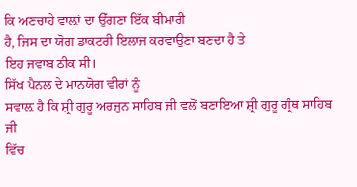ਕਿ ਅਣਚਾਹੇ ਵਾਲ਼ਾਂ ਦਾ ਉੱਗਣਾ ਇੱਕ ਬੀਮਾਰੀ
ਹੈ, ਜਿਸ ਦਾ ਯੋਗ ਡਾਕਟਰੀ ਇਲਾਜ ਕਰਵਾਉਣਾ ਬਣਦਾ ਹੈ ਤੇ
ਇਹ ਜਵਾਬ ਠੀਕ ਸੀ।
ਸਿੱਖ ਪੈਨਲ ਦੇ ਮਾਨਯੋਗ ਵੀਰਾਂ ਨੂੰ
ਸਵਾਲ਼ ਹੈ ਕਿ ਸ਼੍ਰੀ ਗੁਰੂ ਅਰਜੁਨ ਸਾਹਿਬ ਜੀ ਵਲੋਂ ਬਣਾਇਆ ਸ਼੍ਰੀ ਗੁਰੂ ਗ੍ਰੰਥ ਸਾਹਿਬ ਜੀ
ਵਿੱਚ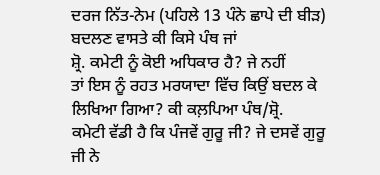ਦਰਜ ਨਿੱਤ-ਨੇਮ (ਪਹਿਲੇ 13 ਪੰਨੇ ਛਾਪੇ ਦੀ ਬੀੜ) ਬਦਲਣ ਵਾਸਤੇ ਕੀ ਕਿਸੇ ਪੰਥ ਜਾਂ
ਸ਼੍ਰੋ. ਕਮੇਟੀ ਨੂੰ ਕੋਈ ਅਧਿਕਾਰ ਹੈ? ਜੇ ਨਹੀਂ
ਤਾਂ ਇਸ ਨੂੰ ਰਹਤ ਮਰਯਾਦਾ ਵਿੱਚ ਕਿਉਂ ਬਦਲ ਕੇ ਲਿਖਿਆ ਗਿਆ? ਕੀ ਕਲ਼ਪਿਆ ਪੰਥ/ਸ਼੍ਰੋ.
ਕਮੇਟੀ ਵੱਡੀ ਹੈ ਕਿ ਪੰਜਵੇਂ ਗੁਰੂ ਜੀ? ਜੇ ਦਸਵੇਂ ਗੁਰੂ ਜੀ ਨੇ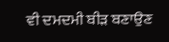ਵੀ ਦਮਦਮੀ ਬੀੜ ਬਣਾਉਣ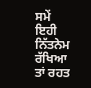ਸਮੇਂ ਇਹੀ ਨਿੱਤਨੇਮ ਰੱਖਿਆ ਤਾਂ ਰਹਤ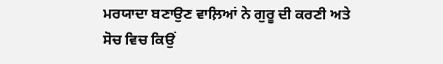ਮਰਯਾਦਾ ਬਣਾਉਣ ਵਾਲ਼ਿਆਂ ਨੇ ਗੁਰੂ ਦੀ ਕਰਣੀ ਅਤੇ
ਸੋਚ ਵਿਚ ਕਿਉਂ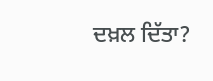ਦਖ਼ਲ ਦਿੱਤਾ?